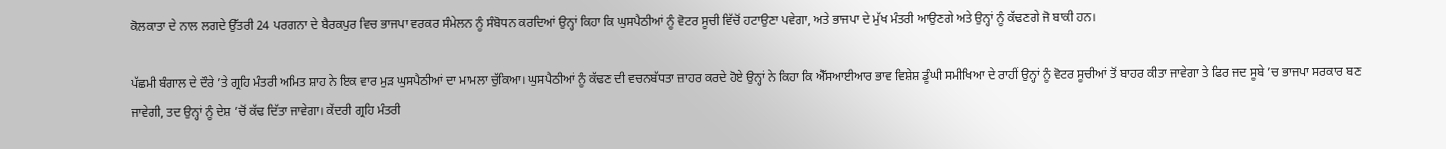ਕੋਲਕਾਤਾ ਦੇ ਨਾਲ ਲਗਦੇ ਉੱਤਰੀ 24 ਪਰਗਨਾ ਦੇ ਬੈਰਕਪੁਰ ਵਿਚ ਭਾਜਪਾ ਵਰਕਰ ਸੰਮੇਲਨ ਨੂੰ ਸੰਬੋਧਨ ਕਰਦਿਆਂ ਉਨ੍ਹਾਂ ਕਿਹਾ ਕਿ ਘੁਸਪੈਠੀਆਂ ਨੂੰ ਵੋਟਰ ਸੂਚੀ ਵਿੱਚੋਂ ਹਟਾਉਣਾ ਪਵੇਗਾ, ਅਤੇ ਭਾਜਪਾ ਦੇ ਮੁੱਖ ਮੰਤਰੀ ਆਉਣਗੇ ਅਤੇ ਉਨ੍ਹਾਂ ਨੂੰ ਕੱਢਣਗੇ ਜੋ ਬਾਕੀ ਹਨ।

ਪੱਛਮੀ ਬੰਗਾਲ ਦੇ ਦੌਰੇ ’ਤੇ ਗ੍ਰਹਿ ਮੰਤਰੀ ਅਮਿਤ ਸ਼ਾਹ ਨੇ ਇਕ ਵਾਰ ਮੁੜ ਘੁਸਪੈਠੀਆਂ ਦਾ ਮਾਮਲਾ ਚੁੱਕਿਆ। ਘੁਸਪੈਠੀਆਂ ਨੂੰ ਕੱਢਣ ਦੀ ਵਚਨਬੱਧਤਾ ਜ਼ਾਹਰ ਕਰਦੇ ਹੋਏ ਉਨ੍ਹਾਂ ਨੇ ਕਿਹਾ ਕਿ ਐੱਸਆਈਆਰ ਭਾਵ ਵਿਸ਼ੇਸ਼ ਡੂੰਘੀ ਸਮੀਖਿਆ ਦੇ ਰਾਹੀਂ ਉਨ੍ਹਾਂ ਨੂੰ ਵੋਟਰ ਸੂਚੀਆਂ ਤੋਂ ਬਾਹਰ ਕੀਤਾ ਜਾਵੇਗਾ ਤੇ ਫਿਰ ਜਦ ਸੂਬੇ ’ਚ ਭਾਜਪਾ ਸਰਕਾਰ ਬਣ ਜਾਵੇਗੀ, ਤਦ ਉਨ੍ਹਾਂ ਨੂੰ ਦੇਸ਼ ’ਚੋਂ ਕੱਢ ਦਿੱਤਾ ਜਾਵੇਗਾ। ਕੇਂਦਰੀ ਗ੍ਰਹਿ ਮੰਤਰੀ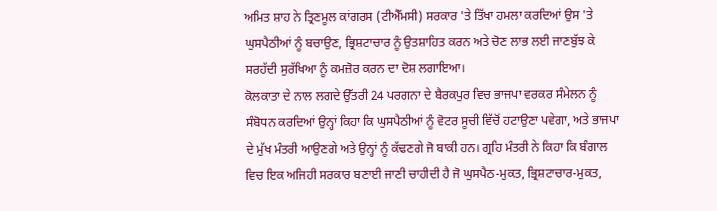ਅਮਿਤ ਸ਼ਾਹ ਨੇ ਤ੍ਰਿਣਮੂਲ ਕਾਂਗਰਸ (ਟੀਐੱਮਸੀ) ਸਰਕਾਰ 'ਤੇ ਤਿੱਖਾ ਹਮਲਾ ਕਰਦਿਆਂ ਉਸ 'ਤੇ ਘੁਸਪੈਠੀਆਂ ਨੂੰ ਬਚਾਉਣ, ਭ੍ਰਿਸ਼ਟਾਚਾਰ ਨੂੰ ਉਤਸ਼ਾਹਿਤ ਕਰਨ ਅਤੇ ਚੋਣ ਲਾਭ ਲਈ ਜਾਣਬੁੱਝ ਕੇ ਸਰਹੱਦੀ ਸੁਰੱਖਿਆ ਨੂੰ ਕਮਜ਼ੋਰ ਕਰਨ ਦਾ ਦੋਸ਼ ਲਗਾਇਆ।
ਕੋਲਕਾਤਾ ਦੇ ਨਾਲ ਲਗਦੇ ਉੱਤਰੀ 24 ਪਰਗਨਾ ਦੇ ਬੈਰਕਪੁਰ ਵਿਚ ਭਾਜਪਾ ਵਰਕਰ ਸੰਮੇਲਨ ਨੂੰ ਸੰਬੋਧਨ ਕਰਦਿਆਂ ਉਨ੍ਹਾਂ ਕਿਹਾ ਕਿ ਘੁਸਪੈਠੀਆਂ ਨੂੰ ਵੋਟਰ ਸੂਚੀ ਵਿੱਚੋਂ ਹਟਾਉਣਾ ਪਵੇਗਾ, ਅਤੇ ਭਾਜਪਾ ਦੇ ਮੁੱਖ ਮੰਤਰੀ ਆਉਣਗੇ ਅਤੇ ਉਨ੍ਹਾਂ ਨੂੰ ਕੱਢਣਗੇ ਜੋ ਬਾਕੀ ਹਨ। ਗ੍ਰਹਿ ਮੰਤਰੀ ਨੇ ਕਿਹਾ ਕਿ ਬੰਗਾਲ ਵਿਚ ਇਕ ਅਜਿਹੀ ਸਰਕਾਰ ਬਣਾਈ ਜਾਣੀ ਚਾਹੀਦੀ ਹੈ ਜੋ ਘੁਸਪੈਠ-ਮੁਕਤ, ਭ੍ਰਿਸ਼ਟਾਚਾਰ-ਮੁਕਤ,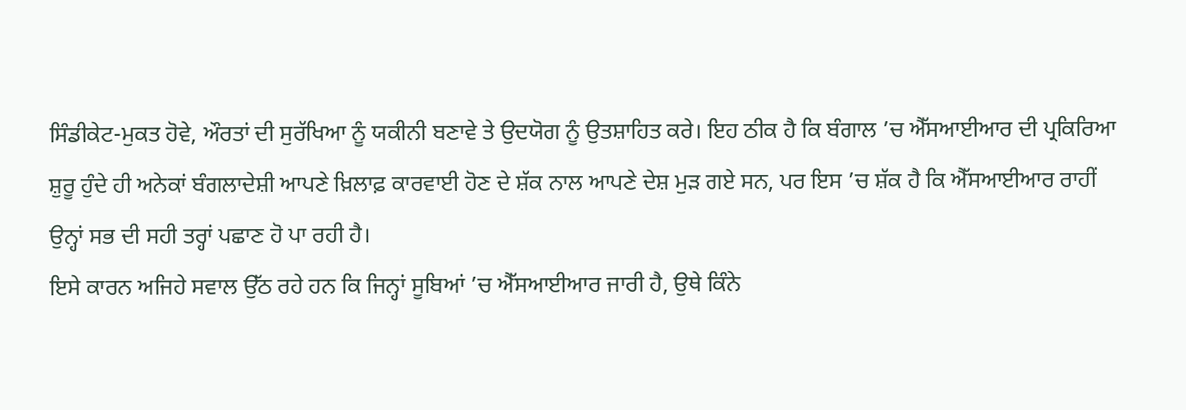ਸਿੰਡੀਕੇਟ-ਮੁਕਤ ਹੋਵੇ, ਔਰਤਾਂ ਦੀ ਸੁਰੱਖਿਆ ਨੂੰ ਯਕੀਨੀ ਬਣਾਵੇ ਤੇ ਉਦਯੋਗ ਨੂੰ ਉਤਸ਼ਾਹਿਤ ਕਰੇ। ਇਹ ਠੀਕ ਹੈ ਕਿ ਬੰਗਾਲ ’ਚ ਐੱਸਆਈਆਰ ਦੀ ਪ੍ਰਕਿਰਿਆ ਸ਼ੁਰੂ ਹੁੰਦੇ ਹੀ ਅਨੇਕਾਂ ਬੰਗਲਾਦੇਸ਼ੀ ਆਪਣੇ ਖ਼ਿਲਾਫ਼ ਕਾਰਵਾਈ ਹੋਣ ਦੇ ਸ਼ੱਕ ਨਾਲ ਆਪਣੇ ਦੇਸ਼ ਮੁੜ ਗਏ ਸਨ, ਪਰ ਇਸ ’ਚ ਸ਼ੱਕ ਹੈ ਕਿ ਐੱਸਆਈਆਰ ਰਾਹੀਂ ਉਨ੍ਹਾਂ ਸਭ ਦੀ ਸਹੀ ਤਰ੍ਹਾਂ ਪਛਾਣ ਹੋ ਪਾ ਰਹੀ ਹੈ।
ਇਸੇ ਕਾਰਨ ਅਜਿਹੇ ਸਵਾਲ ਉੱਠ ਰਹੇ ਹਨ ਕਿ ਜਿਨ੍ਹਾਂ ਸੂਬਿਆਂ ’ਚ ਐੱਸਆਈਆਰ ਜਾਰੀ ਹੈ, ਉਥੇ ਕਿੰਨੇ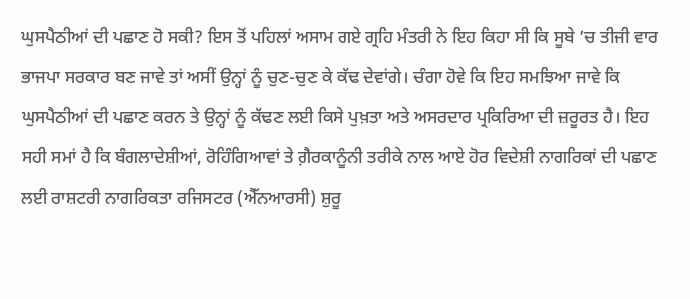ਘੁਸਪੈਠੀਆਂ ਦੀ ਪਛਾਣ ਹੋ ਸਕੀ? ਇਸ ਤੋਂ ਪਹਿਲਾਂ ਅਸਾਮ ਗਏ ਗ੍ਰਹਿ ਮੰਤਰੀ ਨੇ ਇਹ ਕਿਹਾ ਸੀ ਕਿ ਸੂਬੇ ’ਚ ਤੀਜੀ ਵਾਰ ਭਾਜਪਾ ਸਰਕਾਰ ਬਣ ਜਾਵੇ ਤਾਂ ਅਸੀਂ ਉਨ੍ਹਾਂ ਨੂੰ ਚੁਣ-ਚੁਣ ਕੇ ਕੱਢ ਦੇਵਾਂਗੇ। ਚੰਗਾ ਹੋਵੇ ਕਿ ਇਹ ਸਮਝਿਆ ਜਾਵੇ ਕਿ ਘੁਸਪੈਠੀਆਂ ਦੀ ਪਛਾਣ ਕਰਨ ਤੇ ਉਨ੍ਹਾਂ ਨੂੰ ਕੱਢਣ ਲਈ ਕਿਸੇ ਪੁਖ਼ਤਾ ਅਤੇ ਅਸਰਦਾਰ ਪ੍ਰਕਿਰਿਆ ਦੀ ਜ਼ਰੂਰਤ ਹੈ। ਇਹ ਸਹੀ ਸਮਾਂ ਹੈ ਕਿ ਬੰਗਲਾਦੇਸ਼ੀਆਂ, ਰੋਹਿੰਗਿਆਵਾਂ ਤੇ ਗ਼ੈਰਕਾਨੂੰਨੀ ਤਰੀਕੇ ਨਾਲ ਆਏ ਹੋਰ ਵਿਦੇਸ਼ੀ ਨਾਗਰਿਕਾਂ ਦੀ ਪਛਾਣ ਲਈ ਰਾਸ਼ਟਰੀ ਨਾਗਰਿਕਤਾ ਰਜਿਸਟਰ (ਐੱਨਆਰਸੀ) ਸ਼ੁਰੂ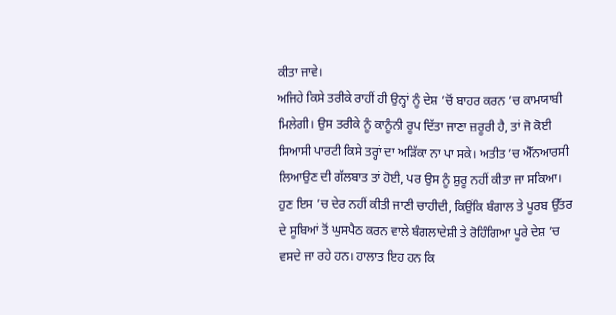ਕੀਤਾ ਜਾਵੇ।
ਅਜਿਹੇ ਕਿਸੇ ਤਰੀਕੇ ਰਾਹੀਂ ਹੀ ਉਨ੍ਹਾਂ ਨੂੰ ਦੇਸ਼ ’ਚੋਂ ਬਾਹਰ ਕਰਨ ’ਚ ਕਾਮਯਾਬੀ ਮਿਲੇਗੀ। ਉਸ ਤਰੀਕੇ ਨੂੰ ਕਾਨੂੰਨੀ ਰੂਪ ਦਿੱਤਾ ਜਾਣਾ ਜ਼ਰੂਰੀ ਹੈ, ਤਾਂ ਜੋ ਕੋਈ ਸਿਆਸੀ ਪਾਰਟੀ ਕਿਸੇ ਤਰ੍ਹਾਂ ਦਾ ਅੜਿੱਕਾ ਨਾ ਪਾ ਸਕੇ। ਅਤੀਤ ’ਚ ਐੱਨਆਰਸੀ ਲਿਆਉਣ ਦੀ ਗੱਲਬਾਤ ਤਾਂ ਹੋਈ, ਪਰ ਉਸ ਨੂੰ ਸ਼ੁਰੂ ਨਹੀਂ ਕੀਤਾ ਜਾ ਸਕਿਆ। ਹੁਣ ਇਸ ’ਚ ਦੇਰ ਨਹੀਂ ਕੀਤੀ ਜਾਣੀ ਚਾਹੀਦੀ, ਕਿਉਂਕਿ ਬੰਗਾਲ ਤੇ ਪੂਰਬ ਉੱਤਰ ਦੇ ਸੂਬਿਆਂ ਤੋਂ ਘੁਸਪੈਠ ਕਰਨ ਵਾਲੇ ਬੰਗਲਾਦੇਸ਼ੀ ਤੇ ਰੋਹਿੰਗਿਆ ਪੂਰੇ ਦੇਸ਼ ’ਚ ਵਸਦੇ ਜਾ ਰਹੇ ਹਨ। ਹਾਲਾਤ ਇਹ ਹਨ ਕਿ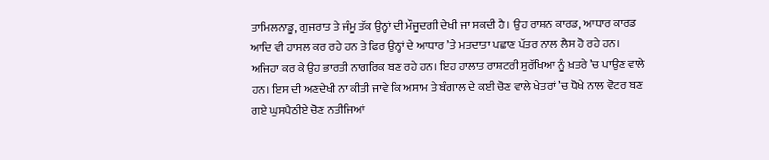ਤਾਮਿਲਨਾਡੂ, ਗੁਜਰਾਤ ਤੇ ਜੰਮੂ ਤੱਕ ਉਨ੍ਹਾਂ ਦੀ ਮੌਜੂਦਗੀ ਦੇਖੀ ਜਾ ਸਕਦੀ ਹੈ। ਉਹ ਰਾਸ਼ਨ ਕਾਰਡ, ਆਧਾਰ ਕਾਰਡ ਆਦਿ ਵੀ ਹਾਸਲ ਕਰ ਰਹੇ ਹਨ ਤੇ ਫਿਰ ਉਨ੍ਹਾਂ ਦੇ ਆਧਾਰ ’ਤੇ ਮਤਦਾਤਾ ਪਛਾਣ ਪੱਤਰ ਨਾਲ ਲੈਸ ਹੋ ਰਹੇ ਹਨ।
ਅਜਿਹਾ ਕਰ ਕੇ ਉਹ ਭਾਰਤੀ ਨਾਗਰਿਕ ਬਣ ਰਹੇ ਹਨ। ਇਹ ਹਾਲਾਤ ਰਾਸ਼ਟਰੀ ਸੁਰੱਖਿਆ ਨੂੰ ਖ਼ਤਰੇ ’ਚ ਪਾਉਣ ਵਾਲੇ ਹਨ। ਇਸ ਦੀ ਅਣਦੇਖੀ ਨਾ ਕੀਤੀ ਜਾਵੇ ਕਿ ਅਸਾਮ ਤੇ ਬੰਗਾਲ ਦੇ ਕਈ ਚੋਣ ਵਾਲੇ ਖੇਤਰਾਂ ’ਚ ਧੋਖੇ ਨਾਲ ਵੋਟਰ ਬਣ ਗਏ ਘੁਸਪੈਠੀਏ ਚੋਣ ਨਤੀਜਿਆਂ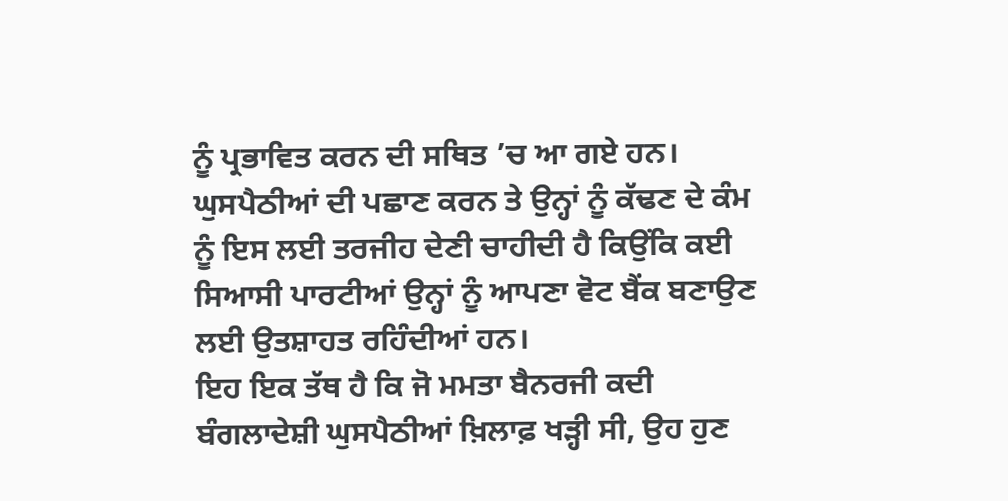ਨੂੰ ਪ੍ਰਭਾਵਿਤ ਕਰਨ ਦੀ ਸਥਿਤ ’ਚ ਆ ਗਏ ਹਨ। ਘੁਸਪੈਠੀਆਂ ਦੀ ਪਛਾਣ ਕਰਨ ਤੇ ਉਨ੍ਹਾਂ ਨੂੰ ਕੱਢਣ ਦੇ ਕੰਮ ਨੂੰ ਇਸ ਲਈ ਤਰਜੀਹ ਦੇਣੀ ਚਾਹੀਦੀ ਹੈ ਕਿਉਂਕਿ ਕਈ ਸਿਆਸੀ ਪਾਰਟੀਆਂ ਉਨ੍ਹਾਂ ਨੂੰ ਆਪਣਾ ਵੋਟ ਬੈਂਕ ਬਣਾਉਣ ਲਈ ਉਤਸ਼ਾਹਤ ਰਹਿੰਦੀਆਂ ਹਨ।
ਇਹ ਇਕ ਤੱਥ ਹੈ ਕਿ ਜੋ ਮਮਤਾ ਬੈਨਰਜੀ ਕਦੀ ਬੰਗਲਾਦੇਸ਼ੀ ਘੁਸਪੈਠੀਆਂ ਖ਼ਿਲਾਫ਼ ਖੜ੍ਹੀ ਸੀ, ਉਹ ਹੁਣ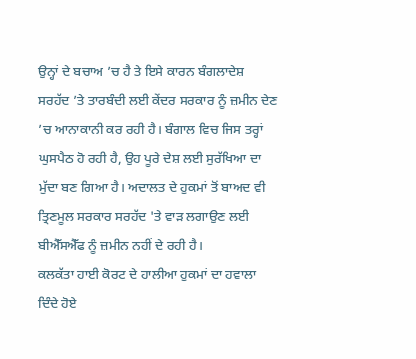ਉਨ੍ਹਾਂ ਦੇ ਬਚਾਅ ’ਚ ਹੈ ਤੇ ਇਸੇ ਕਾਰਨ ਬੰਗਲਾਦੇਸ਼ ਸਰਹੱਦ ’ਤੇ ਤਾਰਬੰਦੀ ਲਈ ਕੇਂਦਰ ਸਰਕਾਰ ਨੂੰ ਜ਼ਮੀਨ ਦੇਣ ’ਚ ਆਨਾਕਾਨੀ ਕਰ ਰਹੀ ਹੈ। ਬੰਗਾਲ ਵਿਚ ਜਿਸ ਤਰ੍ਹਾਂ ਘੁਸਪੈਠ ਹੋ ਰਹੀ ਹੈ, ਉਹ ਪੂਰੇ ਦੇਸ਼ ਲਈ ਸੁਰੱਖਿਆ ਦਾ ਮੁੱਦਾ ਬਣ ਗਿਆ ਹੈ। ਅਦਾਲਤ ਦੇ ਹੁਕਮਾਂ ਤੋਂ ਬਾਅਦ ਵੀ ਤ੍ਰਿਣਮੂਲ ਸਰਕਾਰ ਸਰਹੱਦ 'ਤੇ ਵਾੜ ਲਗਾਉਣ ਲਈ ਬੀਐੱਸਐੱਫ ਨੂੰ ਜ਼ਮੀਨ ਨਹੀਂ ਦੇ ਰਹੀ ਹੈ।
ਕਲਕੱਤਾ ਹਾਈ ਕੋਰਟ ਦੇ ਹਾਲੀਆ ਹੁਕਮਾਂ ਦਾ ਹਵਾਲਾ ਦਿੰਦੇ ਹੋਏ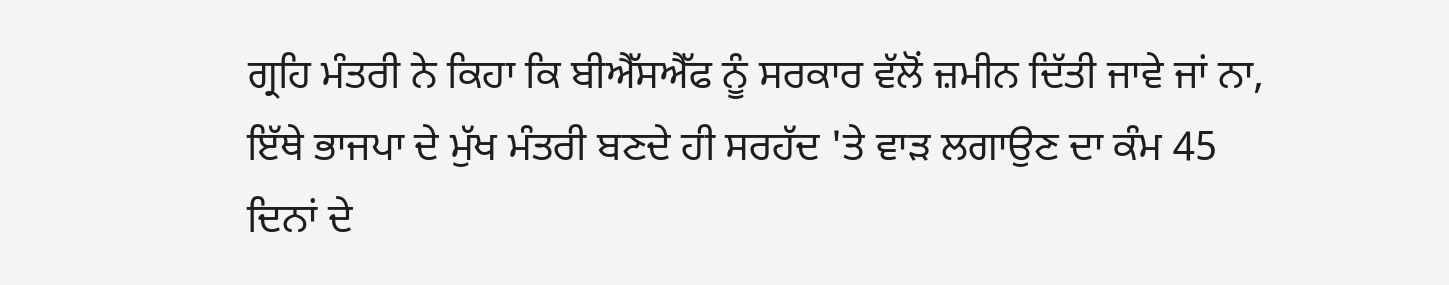ਗ੍ਰਹਿ ਮੰਤਰੀ ਨੇ ਕਿਹਾ ਕਿ ਬੀਐੱਸਐੱਫ ਨੂੰ ਸਰਕਾਰ ਵੱਲੋਂ ਜ਼ਮੀਨ ਦਿੱਤੀ ਜਾਵੇ ਜਾਂ ਨਾ, ਇੱਥੇ ਭਾਜਪਾ ਦੇ ਮੁੱਖ ਮੰਤਰੀ ਬਣਦੇ ਹੀ ਸਰਹੱਦ 'ਤੇ ਵਾੜ ਲਗਾਉਣ ਦਾ ਕੰਮ 45 ਦਿਨਾਂ ਦੇ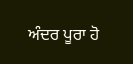ਅੰਦਰ ਪੂਰਾ ਹੋ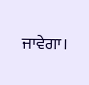ਜਾਵੇਗਾ।